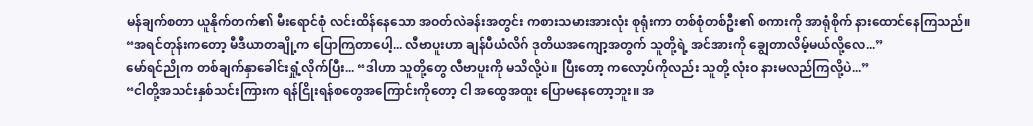မန်ချက်စတာ ယူနိုက်တက်၏ မီးရောင်စုံ လင်းထိန်နေသော အဝတ်လဲခန်းအတွင်း ကစားသမားအားလုံး စုရုံးကာ တစ်စုံတစ်ဦး၏ စကားကို အာရုံစိုက် နားထောင်နေကြသည်။
“အရင်တုန်းကတော့ မီဒီယာတချို့က ပြောကြတာပေါ့... လီဗာပူးဟာ ချန်ပီယံလိဂ် ဒုတိယအကျော့အတွက် သူတို့ရဲ့ အင်အားကို ချွေတာလိမ့်မယ်လို့လေ...”
မော်ရင်ညိုက တစ်ချက်နှာခေါင်းရှုံ့လိုက်ပြီး... “ဒါဟာ သူတို့တွေ လီဗာပူးကို မသိလို့ပဲ။ ပြီးတော့ ကလော့ပ်ကိုလည်း သူတို့ လုံးဝ နားမလည်ကြလို့ပဲ...”
“ငါတို့အသင်းနှစ်သင်းကြားက ရန်ငြိုးရန်စတွေအကြောင်းကိုတော့ ငါ အထွေအထူး ပြောမနေတော့ဘူး။ အ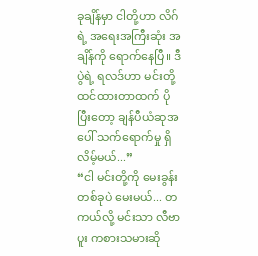ခုချိန်မှာ ငါတို့ဟာ လိဂ်ရဲ့ အရေးအကြီးဆုံး အချိန်ကို ရောက်နေပြီ။ ဒီပွဲရဲ့ ရလဒ်ဟာ မင်းတို့ ထင်ထားတာထက် ပိုပြီးတော့ ချန်ပီယံဆုအပေါ် သက်ရောက်မှု ရှိလိမ့်မယ်...”
“ငါ မင်းတို့ကို မေးခွန်းတစ်ခုပဲ မေးမယ်... တကယ်လို့ မင်းသာ လီဗာပူး ကစားသမားဆို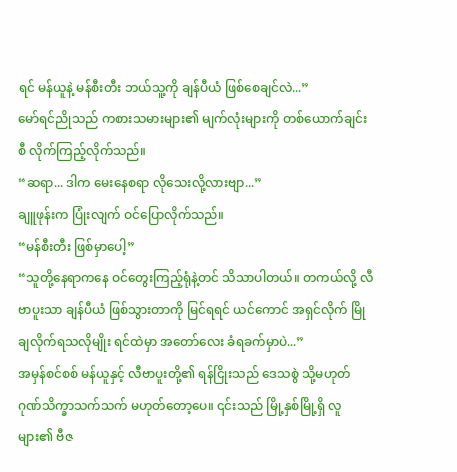ရင် မန်ယူနဲ့ မန်စီးတီး ဘယ်သူ့ကို ချန်ပီယံ ဖြစ်စေချင်လဲ...”
မော်ရင်ညိုသည် ကစားသမားများ၏ မျက်လုံးများကို တစ်ယောက်ချင်းစီ လိုက်ကြည့်လိုက်သည်။
“ဆရာ... ဒါက မေးနေစရာ လိုသေးလို့လားဗျာ...”
ချူဖုန်းက ပြုံးလျက် ဝင်ပြောလိုက်သည်။
“မန်စီးတီး ဖြစ်မှာပေါ့”
“သူတို့နေရာကနေ ဝင်တွေးကြည့်ရုံနဲ့တင် သိသာပါတယ်။ တကယ်လို့ လီဗာပူးသာ ချန်ပီယံ ဖြစ်သွားတာကို မြင်ရရင် ယင်ကောင် အရှင်လိုက် မြိုချလိုက်ရသလိုမျိုး ရင်ထဲမှာ အတော်လေး ခံရခက်မှာပဲ...”
အမှန်စင်စစ် မန်ယူနှင့် လီဗာပူးတို့၏ ရန်ငြိုးသည် ဒေသစွဲ သို့မဟုတ် ဂုဏ်သိက္ခာသက်သက် မဟုတ်တော့ပေ။ ၎င်းသည် မြို့နှစ်မြို့ရှိ လူများ၏ ဗီဇ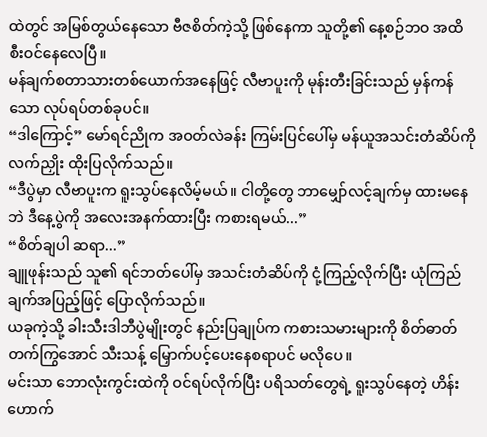ထဲတွင် အမြစ်တွယ်နေသော ဗီဇစိတ်ကဲ့သို့ ဖြစ်နေကာ သူတို့၏ နေ့စဉ်ဘဝ အထိ စီးဝင်နေလေပြီ။
မန်ချက်စတာသားတစ်ယောက်အနေဖြင့် လီဗာပူးကို မုန်းတီးခြင်းသည် မှန်ကန်သော လုပ်ရပ်တစ်ခုပင်။
“ဒါကြောင့်” မော်ရင်ညိုက အဝတ်လဲခန်း ကြမ်းပြင်ပေါ်မှ မန်ယူအသင်းတံဆိပ်ကို လက်ညှိုး ထိုးပြလိုက်သည်။
“ဒီပွဲမှာ လီဗာပူးက ရူးသွပ်နေလိမ့်မယ်။ ငါတို့တွေ ဘာမျှော်လင့်ချက်မှ ထားမနေဘဲ ဒီနေ့ပွဲကို အလေးအနက်ထားပြီး ကစားရမယ်...”
“စိတ်ချပါ ဆရာ...”
ချူဖုန်းသည် သူ၏ ရင်ဘတ်ပေါ်မှ အသင်းတံဆိပ်ကို ငုံ့ကြည့်လိုက်ပြီး ယုံကြည်ချက်အပြည့်ဖြင့် ပြောလိုက်သည်။
ယခုကဲ့သို့ ခါးသီးဒါဘီပွဲမျိုးတွင် နည်းပြချုပ်က ကစားသမားများကို စိတ်ဓာတ်တက်ကြွအောင် သီးသန့် မြှောက်ပင့်ပေးနေစရာပင် မလိုပေ။
မင်းသာ ဘောလုံးကွင်းထဲကို ဝင်ရပ်လိုက်ပြီး ပရိသတ်တွေရဲ့ ရူးသွပ်နေတဲ့ ဟိန်းဟောက်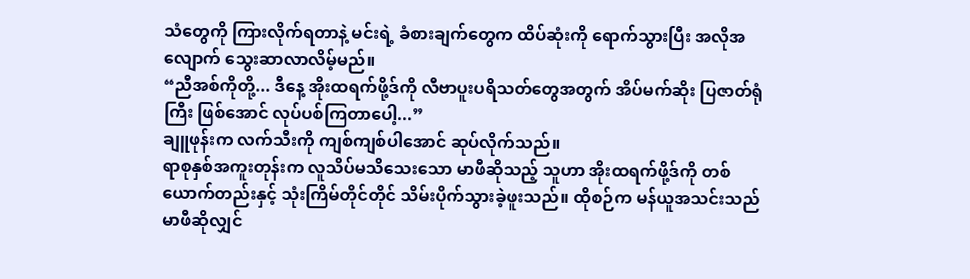သံတွေကို ကြားလိုက်ရတာနဲ့ မင်းရဲ့ ခံစားချက်တွေက ထိပ်ဆုံးကို ရောက်သွားပြီး အလိုအလျောက် သွေးဆာလာလိမ့်မည်။
“ညီအစ်ကိုတို့... ဒီနေ့ အိုးထရက်ဖို့ဒ်ကို လီဗာပူးပရိသတ်တွေအတွက် အိပ်မက်ဆိုး ပြဇာတ်ရုံကြီး ဖြစ်အောင် လုပ်ပစ်ကြတာပေါ့...”
ချူဖုန်းက လက်သီးကို ကျစ်ကျစ်ပါအောင် ဆုပ်လိုက်သည်။
ရာစုနှစ်အကူးတုန်းက လူသိပ်မသိသေးသော မာဖီဆိုသည့် သူဟာ အိုးထရက်ဖို့ဒ်ကို တစ်ယောက်တည်းနှင့် သုံးကြိမ်တိုင်တိုင် သိမ်းပိုက်သွားခဲ့ဖူးသည်။ ထိုစဉ်က မန်ယူအသင်းသည် မာဖီဆိုလျှင်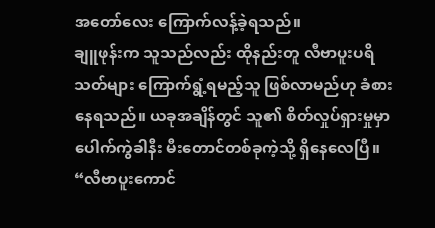အတော်လေး ကြောက်လန့်ခဲ့ရသည်။
ချူဖုန်းက သူသည်လည်း ထိုနည်းတူ လီဗာပူးပရိသတ်များ ကြောက်ရွံ့ရမည့်သူ ဖြစ်လာမည်ဟု ခံစားနေရသည်။ ယခုအချိန်တွင် သူ၏ စိတ်လှုပ်ရှားမှုမှာ ပေါက်ကွဲခါနီး မီးတောင်တစ်ခုကဲ့သို့ ရှိနေလေပြီ။
“လီဗာပူးကောင်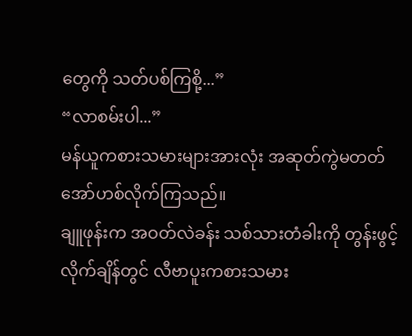တွေကို သတ်ပစ်ကြစို့...”
“လာစမ်းပါ...”
မန်ယူကစားသမားများအားလုံး အဆုတ်ကွဲမတတ် အော်ဟစ်လိုက်ကြသည်။
ချူဖုန်းက အဝတ်လဲခန်း သစ်သားတံခါးကို တွန်းဖွင့်လိုက်ချိန်တွင် လီဗာပူးကစားသမား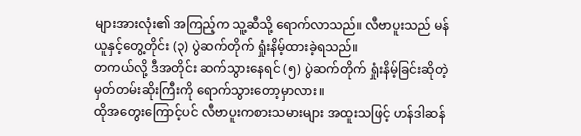များအားလုံး၏ အကြည့်က သူ့ဆီသို့ ရောက်လာသည်။ လီဗာပူးသည် မန်ယူနှင့်တွေ့တိုင်း (၃) ပွဲဆက်တိုက် ရှုံးနိမ့်ထားခဲ့ရသည်။
တကယ်လို့ ဒီအတိုင်း ဆက်သွားနေရင် (၅) ပွဲဆက်တိုက် ရှုံးနိမ့်ခြင်းဆိုတဲ့ မှတ်တမ်းဆိုးကြီးကို ရောက်သွားတော့မှာလား။
ထိုအတွေးကြောင့်ပင် လီဗာပူးကစားသမားများ အထူးသဖြင့် ဟန်ဒါဆန်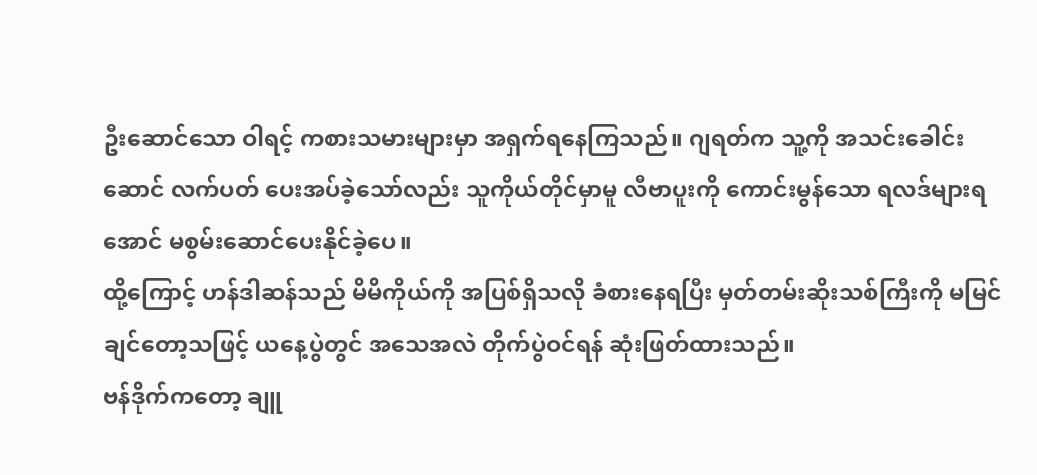ဦးဆောင်သော ဝါရင့် ကစားသမားများမှာ အရှက်ရနေကြသည်။ ဂျရတ်က သူ့ကို အသင်းခေါင်းဆောင် လက်ပတ် ပေးအပ်ခဲ့သော်လည်း သူကိုယ်တိုင်မှာမူ လီဗာပူးကို ကောင်းမွန်သော ရလဒ်များရအောင် မစွမ်းဆောင်ပေးနိုင်ခဲ့ပေ။
ထို့ကြောင့် ဟန်ဒါဆန်သည် မိမိကိုယ်ကို အပြစ်ရှိသလို ခံစားနေရပြီး မှတ်တမ်းဆိုးသစ်ကြီးကို မမြင်ချင်တော့သဖြင့် ယနေ့ပွဲတွင် အသေအလဲ တိုက်ပွဲဝင်ရန် ဆုံးဖြတ်ထားသည်။
ဗန်ဒိုက်ကတော့ ချူ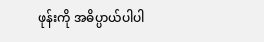ဖုန်းကို အဓိပ္ပာယ်ပါပါ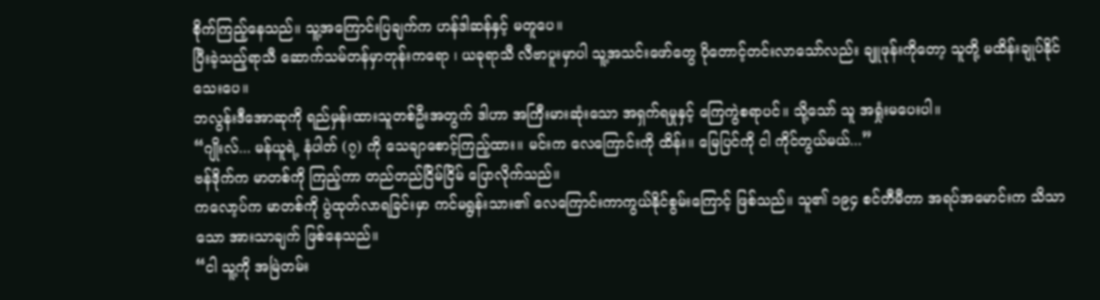စိုက်ကြည့်နေသည်။ သူ့အကြောင်းပြချက်က ဟန်ဒါဆန်နှင့် မတူပေ။
ပြီးခဲ့သည့်ရာသီ ဆောက်သမ်တန်မှာတုန်းကရော ၊ ယခုရာသီ လီဗာပူးမှာပါ သူ့အသင်းဖော်တွေ ပိုတောင့်တင်းလာသော်လည်း ချူဖုန်းကိုတော့ သူတို့ မထိန်းချုပ်နိုင်သေးပေ။
ဘလွန်းဒီအောဆုကို ရည်မှန်းထားသူတစ်ဦးအတွက် ဒါဟာ အကြီးမားဆုံးသော အရှက်ရမှုနှင့် ကြေကွဲစရာပင်။ သို့သော် သူ အရှုံးမပေးပါ။
“ဂျိုးလ်... မန်ယူရဲ့ နံပါတ် (၇) ကို သေချာစောင့်ကြည့်ထား။ မင်းက လေကြောင်းကို ထိန်း။ မြေပြင်ကို ငါ ကိုင်တွယ်မယ်...”
ဗန်ဒိုက်က မာတစ်ကို ကြည့်ကာ တည်တည်ငြိမ်ငြိမ် ပြောလိုက်သည်။
ကလော့ပ်က မာတစ်ကို ပွဲထုတ်လာရခြင်းမှာ ကင်မရွန်းသား၏ လေကြောင်းကာကွယ်နိုင်စွမ်းကြောင့် ဖြစ်သည်။ သူ၏ ၁၉၄ စင်တီမီတာ အရပ်အမောင်းက သိသာသော အားသာချက် ဖြစ်နေသည်။
“ငါ သူ့ကို အမြဲတမ်း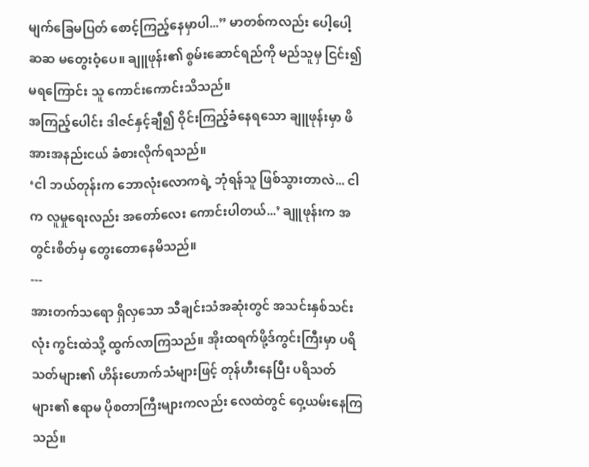မျက်ခြေမပြတ် စောင့်ကြည့်နေမှာပါ...” မာတစ်ကလည်း ပေါ့ပေါ့ဆဆ မတွေးဝံ့ပေ။ ချူဖုန်း၏ စွမ်းဆောင်ရည်ကို မည်သူမှ ငြင်း၍မရကြောင်း သူ ကောင်းကောင်းသိသည်။
အကြည့်ပေါင်း ဒါဇင်နှင့်ချီ၍ ဝိုင်းကြည့်ခံနေရသော ချူဖုန်းမှာ ဖိအားအနည်းငယ် ခံစားလိုက်ရသည်။
‘ငါ ဘယ်တုန်းက ဘောလုံးလောကရဲ့ ဘုံရန်သူ ဖြစ်သွားတာလဲ... ငါက လူမှုရေးလည်း အတော်လေး ကောင်းပါတယ်...’ ချူဖုန်းက အတွင်းစိတ်မှ တွေးတောနေမိသည်။
---
အားတက်သရော ရှိလှသော သီချင်းသံအဆုံးတွင် အသင်းနှစ်သင်းလုံး ကွင်းထဲသို့ ထွက်လာကြသည်။ အိုးထရက်ဖို့ဒ်ကွင်းကြီးမှာ ပရိသတ်များ၏ ဟိန်းဟောက်သံများဖြင့် တုန်ဟီးနေပြီး ပရိသတ်များ၏ ဧရာမ ပိုစတာကြီးများကလည်း လေထဲတွင် ဝှေ့ယမ်းနေကြသည်။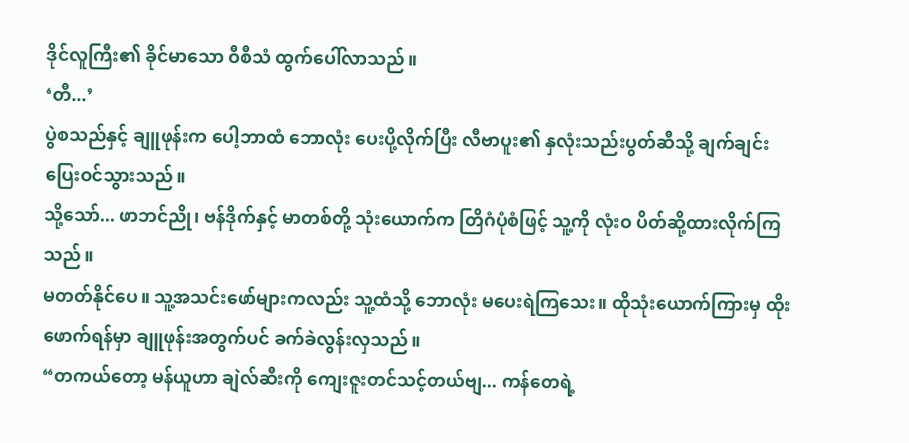ဒိုင်လူကြီး၏ ခိုင်မာသော ဝီစီသံ ထွက်ပေါ်လာသည်။
‘တီ...’
ပွဲစသည်နှင့် ချူဖုန်းက ပေါ့ဘာထံ ဘောလုံး ပေးပို့လိုက်ပြီး လီဗာပူး၏ နှလုံးသည်းပွတ်ဆီသို့ ချက်ချင်း ပြေးဝင်သွားသည်။
သို့သော်... ဖာဘင်ညို၊ ဗန်ဒိုက်နှင့် မာတစ်တို့ သုံးယောက်က တြိဂံပုံစံဖြင့် သူ့ကို လုံးဝ ပိတ်ဆို့ထားလိုက်ကြသည်။
မတတ်နိုင်ပေ။ သူ့အသင်းဖော်များကလည်း သူ့ထံသို့ ဘောလုံး မပေးရဲကြသေး။ ထိုသုံးယောက်ကြားမှ ထိုးဖောက်ရန်မှာ ချူဖုန်းအတွက်ပင် ခက်ခဲလွန်းလှသည်။
“တကယ်တော့ မန်ယူဟာ ချဲလ်ဆီးကို ကျေးဇူးတင်သင့်တယ်ဗျ... ကန်တေရဲ့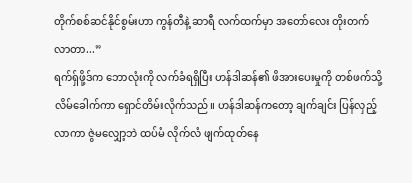တိုက်စစ်ဆင်နိုင်စွမ်းဟာ ကွန်တီနဲ့ ဆာရီ လက်ထက်မှာ အတော်လေး တိုးတက်လာတာ...”
ရက်ရှ်ဖို့ဒ်က ဘောလုံးကို လက်ခံရရှိပြီး ဟန်ဒါဆန်၏ ဖိအားပေးမှုကို တစ်ဖက်သို့ လိမ်ခေါက်ကာ ရှောင်တိမ်းလိုက်သည်။ ဟန်ဒါဆန်ကတော့ ချက်ချင်း ပြန်လှည့်လာကာ ဇွဲမလျှော့ဘဲ ထပ်မံ လိုက်လံ ဖျက်ထုတ်နေ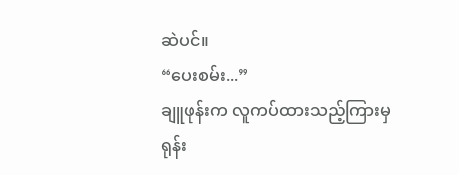ဆဲပင်။
“ပေးစမ်း...”
ချူဖုန်းက လူကပ်ထားသည့်ကြားမှ ရုန်း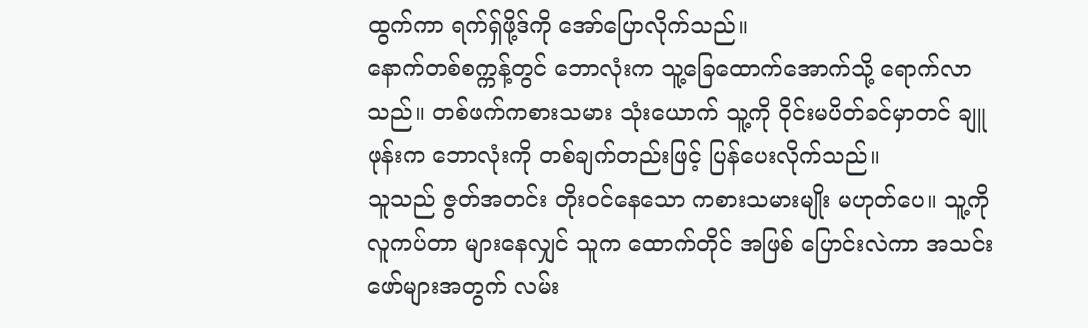ထွက်ကာ ရက်ရှ်ဖို့ဒ်ကို အော်ပြောလိုက်သည်။
နောက်တစ်စက္ကန့်တွင် ဘောလုံးက သူ့ခြေထောက်အောက်သို့ ရောက်လာသည်။ တစ်ဖက်ကစားသမား သုံးယောက် သူ့ကို ဝိုင်းမပိတ်ခင်မှာတင် ချူဖုန်းက ဘောလုံးကို တစ်ချက်တည်းဖြင့် ပြန်ပေးလိုက်သည်။
သူသည် ဇွတ်အတင်း တိုးဝင်နေသော ကစားသမားမျိုး မဟုတ်ပေ။ သူ့ကို လူကပ်တာ များနေလျှင် သူက ထောက်တိုင် အဖြစ် ပြောင်းလဲကာ အသင်းဖော်များအတွက် လမ်း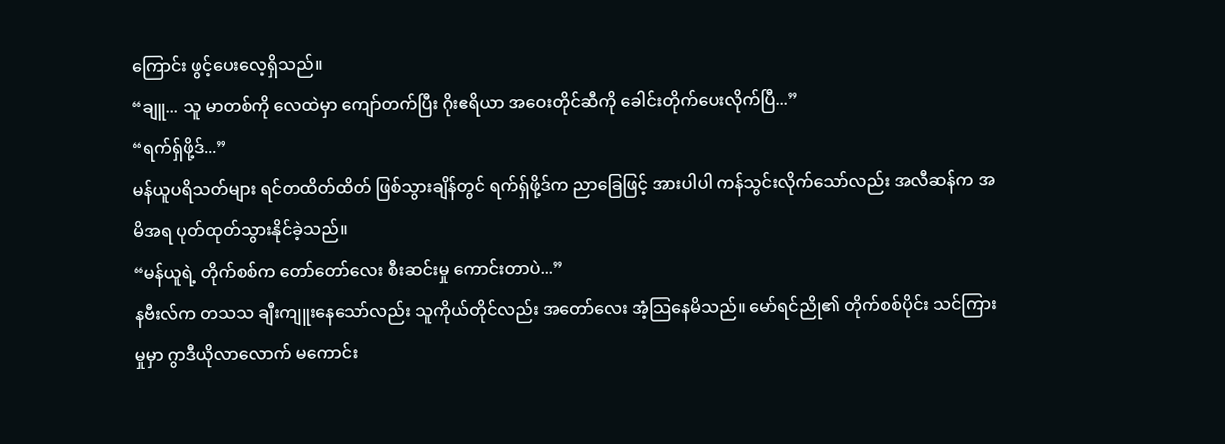ကြောင်း ဖွင့်ပေးလေ့ရှိသည်။
“ချူ... သူ မာတစ်ကို လေထဲမှာ ကျော်တက်ပြီး ဂိုးဧရိယာ အဝေးတိုင်ဆီကို ခေါင်းတိုက်ပေးလိုက်ပြီ...”
“ရက်ရှ်ဖို့ဒ်...”
မန်ယူပရိသတ်များ ရင်တထိတ်ထိတ် ဖြစ်သွားချိန်တွင် ရက်ရှ်ဖို့ဒ်က ညာခြေဖြင့် အားပါပါ ကန်သွင်းလိုက်သော်လည်း အလီဆန်က အမိအရ ပုတ်ထုတ်သွားနိုင်ခဲ့သည်။
“မန်ယူရဲ့ တိုက်စစ်က တော်တော်လေး စီးဆင်းမှု ကောင်းတာပဲ...”
နဗီးလ်က တသသ ချီးကျူးနေသော်လည်း သူကိုယ်တိုင်လည်း အတော်လေး အံ့သြနေမိသည်။ မော်ရင်ညို၏ တိုက်စစ်ပိုင်း သင်ကြားမှုမှာ ဂွာဒီယိုလာလောက် မကောင်း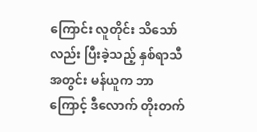ကြောင်း လူတိုင်း သိသော်လည်း ပြီးခဲ့သည့် နှစ်ရာသီအတွင်း မန်ယူက ဘာကြောင့် ဒီလောက် တိုးတက်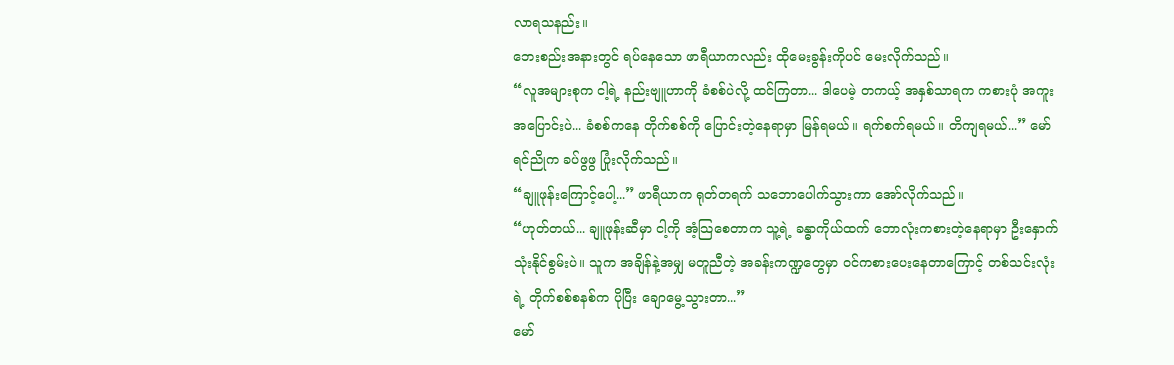လာရသနည်း။
ဘေးစည်းအနားတွင် ရပ်နေသော ဖာရီယာကလည်း ထိုမေးခွန်းကိုပင် မေးလိုက်သည်။
“လူအများစုက ငါ့ရဲ့ နည်းဗျူဟာကို ခံစစ်ပဲလို့ ထင်ကြတာ... ဒါပေမဲ့ တကယ့် အနှစ်သာရက ကစားပုံ အကူးအပြောင်းပဲ... ခံစစ်ကနေ တိုက်စစ်ကို ပြောင်းတဲ့နေရာမှာ မြန်ရမယ်။ ရက်စက်ရမယ်။ တိကျရမယ်...” မော်ရင်ညိုက ခပ်ဖွဖွ ပြုံးလိုက်သည်။
“ချူဖုန်းကြောင့်ပေါ့...” ဖာရီယာက ရုတ်တရက် သဘောပေါက်သွားကာ အော်လိုက်သည်။
“ဟုတ်တယ်... ချူဖုန်းဆီမှာ ငါ့ကို အံ့သြစေတာက သူ့ရဲ့ ခန္ဓာကိုယ်ထက် ဘောလုံးကစားတဲ့နေရာမှာ ဦးနှောက်သုံးနိုင်စွမ်းပဲ။ သူက အချိန်နဲ့အမျှ မတူညီတဲ့ အခန်းကဏ္ဍတွေမှာ ဝင်ကစားပေးနေတာကြောင့် တစ်သင်းလုံးရဲ့ တိုက်စစ်စနစ်က ပိုပြီး ချောမွေ့သွားတာ...”
မော်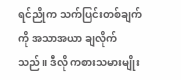ရင်ညိုက သက်ပြင်းတစ်ချက်ကို အသာအယာ ချလိုက်သည်။ ဒီလို ကစားသမားမျိုး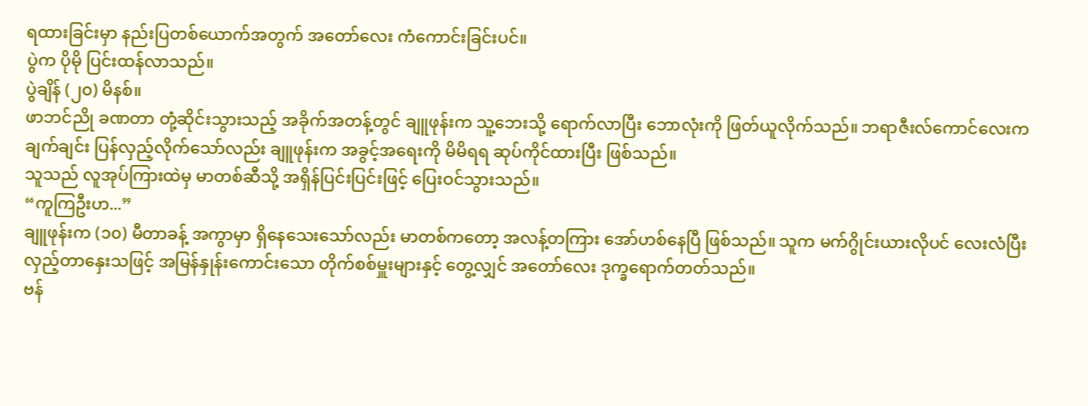ရထားခြင်းမှာ နည်းပြတစ်ယောက်အတွက် အတော်လေး ကံကောင်းခြင်းပင်။
ပွဲက ပိုမို ပြင်းထန်လာသည်။
ပွဲချိန် (၂၀) မိနစ်။
ဖာဘင်ညို ခဏတာ တုံ့ဆိုင်းသွားသည့် အခိုက်အတန့်တွင် ချူဖုန်းက သူ့ဘေးသို့ ရောက်လာပြီး ဘောလုံးကို ဖြတ်ယူလိုက်သည်။ ဘရာဇီးလ်ကောင်လေးက ချက်ချင်း ပြန်လှည့်လိုက်သော်လည်း ချူဖုန်းက အခွင့်အရေးကို မိမိရရ ဆုပ်ကိုင်ထားပြီး ဖြစ်သည်။
သူသည် လူအုပ်ကြားထဲမှ မာတစ်ဆီသို့ အရှိန်ပြင်းပြင်းဖြင့် ပြေးဝင်သွားသည်။
“ကူကြဦးဟ...”
ချူဖုန်းက (၁၀) မီတာခန့် အကွာမှာ ရှိနေသေးသော်လည်း မာတစ်ကတော့ အလန့်တကြား အော်ဟစ်နေပြီ ဖြစ်သည်။ သူက မက်ဂွိုင်းယားလိုပင် လေးလံပြီး လှည့်တာနှေးသဖြင့် အမြန်နှုန်းကောင်းသော တိုက်စစ်မှူးများနှင့် တွေ့လျှင် အတော်လေး ဒုက္ခရောက်တတ်သည်။
ဗန်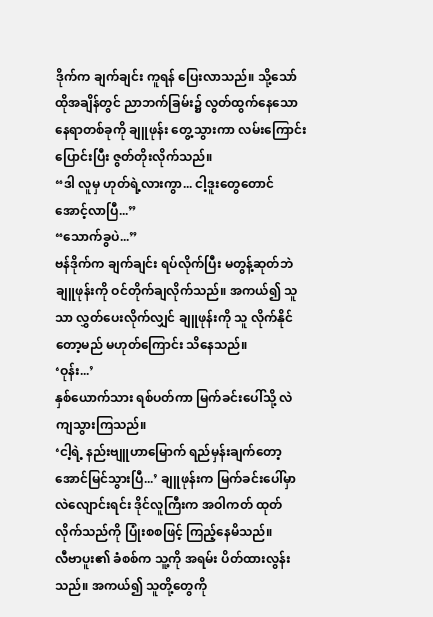ဒိုက်က ချက်ချင်း ကူရန် ပြေးလာသည်။ သို့သော် ထိုအချိန်တွင် ညာဘက်ခြမ်း၌ လွတ်ထွက်နေသော နေရာတစ်ခုကို ချူဖုန်း တွေ့သွားကာ လမ်းကြောင်း ပြောင်းပြီး ဇွတ်တိုးလိုက်သည်။
“ဒါ လူမှ ဟုတ်ရဲ့လားကွာ... ငါ့ဒူးတွေတောင် အောင့်လာပြီ...”
“သောက်ခွပဲ...”
ဗန်ဒိုက်က ချက်ချင်း ရပ်လိုက်ပြီး မတွန့်ဆုတ်ဘဲ ချူဖုန်းကို ဝင်တိုက်ချလိုက်သည်။ အကယ်၍ သူသာ လွှတ်ပေးလိုက်လျှင် ချူဖုန်းကို သူ လိုက်နိုင်တော့မည် မဟုတ်ကြောင်း သိနေသည်။
‘ဝုန်း...’
နှစ်ယောက်သား ရစ်ပတ်ကာ မြက်ခင်းပေါ်သို့ လဲကျသွားကြသည်။
‘ငါ့ရဲ့ နည်းဗျူဟာမြောက် ရည်မှန်းချက်တော့ အောင်မြင်သွားပြီ...’ ချူဖုန်းက မြက်ခင်းပေါ်မှာ လဲလျောင်းရင်း ဒိုင်လူကြီးက အဝါကတ် ထုတ်လိုက်သည်ကို ပြုံးစစဖြင့် ကြည့်နေမိသည်။
လီဗာပူး၏ ခံစစ်က သူ့ကို အရမ်း ပိတ်ထားလွန်းသည်။ အကယ်၍ သူတို့တွေကို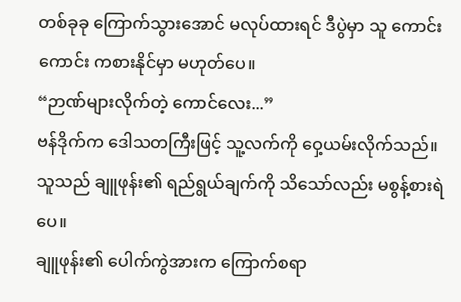တစ်ခုခု ကြောက်သွားအောင် မလုပ်ထားရင် ဒီပွဲမှာ သူ ကောင်းကောင်း ကစားနိုင်မှာ မဟုတ်ပေ။
“ဉာဏ်များလိုက်တဲ့ ကောင်လေး...”
ဗန်ဒိုက်က ဒေါသတကြီးဖြင့် သူ့လက်ကို ဝှေ့ယမ်းလိုက်သည်။ သူသည် ချူဖုန်း၏ ရည်ရွယ်ချက်ကို သိသော်လည်း မစွန့်စားရဲပေ။
ချူဖုန်း၏ ပေါက်ကွဲအားက ကြောက်စရာ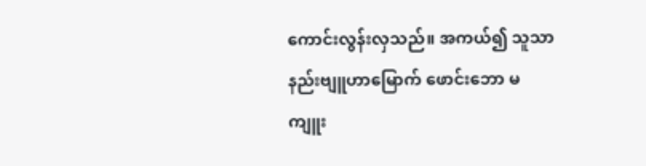ကောင်းလွန်းလှသည်။ အကယ်၍ သူသာ နည်းဗျူဟာမြောက် ဖောင်းဘော မကျူး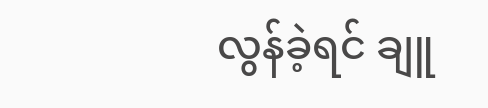လွန်ခဲ့ရင် ချူ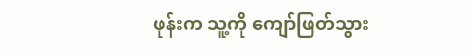ဖုန်းက သူ့ကို ကျော်ဖြတ်သွား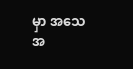မှာ အသေအ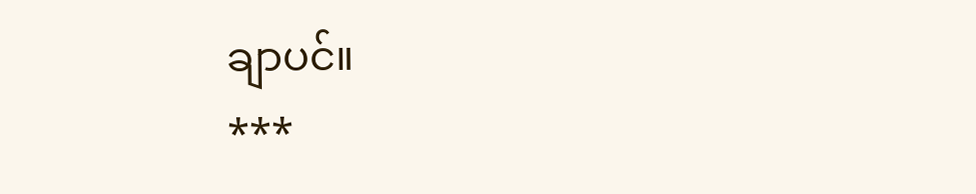ချာပင်။
***